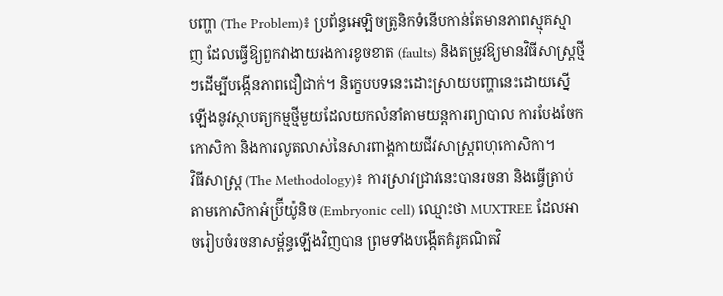បញ្ហា (The Problem)៖ ប្រព័ន្ធអេឡិចត្រូនិកទំនើបកាន់តែមានភាពស្មុគស្មាញ ដែលធ្វើឱ្យពួកវាងាយរងការខូចខាត (faults) និងតម្រូវឱ្យមានវិធីសាស្ត្រថ្មីៗដើម្បីបង្កើនភាពជឿជាក់។ និក្ខេបបទនេះដោះស្រាយបញ្ហានេះដោយស្នើឡើងនូវស្ថាបត្យកម្មថ្មីមួយដែលយកលំនាំតាមយន្តការព្យាបាល ការបែងចែកកោសិកា និងការលូតលាស់នៃសារពាង្គកាយជីវសាស្ត្រពហុកោសិកា។
វិធីសាស្ត្រ (The Methodology)៖ ការស្រាវជ្រាវនេះបានរចនា និងធ្វើត្រាប់តាមកោសិកាអំប្រ៊ីយ៉ូនិច (Embryonic cell) ឈ្មោះថា MUXTREE ដែលអាចរៀបចំរចនាសម្ព័ន្ធឡើងវិញបាន ព្រមទាំងបង្កើតគំរូគណិតវិ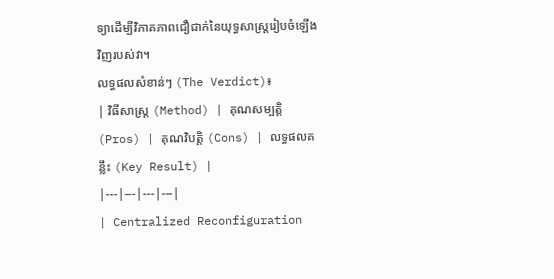ទ្យាដើម្បីវិភាគភាពជឿជាក់នៃយុទ្ធសាស្ត្ររៀបចំឡើងវិញរបស់វា។
លទ្ធផលសំខាន់ៗ (The Verdict)៖
| វិធីសាស្ត្រ (Method) | គុណសម្បត្តិ (Pros) | គុណវិបត្តិ (Cons) | លទ្ធផលគន្លឹះ (Key Result) |
|---|---|---|---|
| Centralized Reconfiguration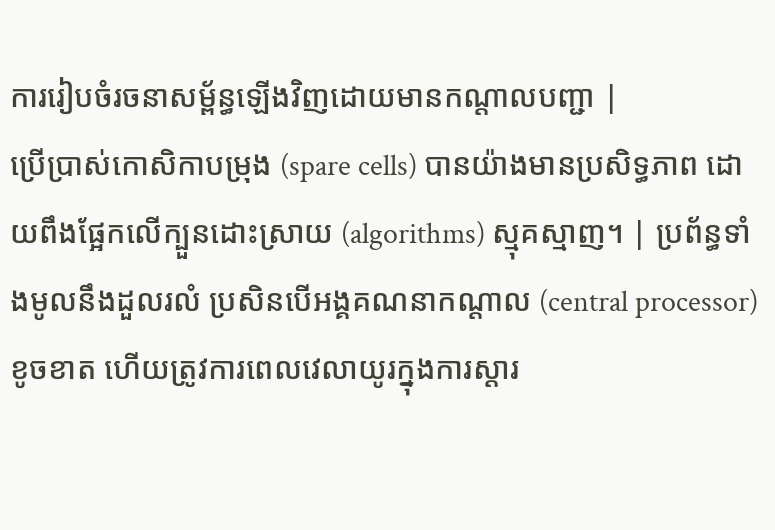ការរៀបចំរចនាសម្ព័ន្ធឡើងវិញដោយមានកណ្តាលបញ្ជា |
ប្រើប្រាស់កោសិកាបម្រុង (spare cells) បានយ៉ាងមានប្រសិទ្ធភាព ដោយពឹងផ្អែកលើក្បួនដោះស្រាយ (algorithms) ស្មុគស្មាញ។ | ប្រព័ន្ធទាំងមូលនឹងដួលរលំ ប្រសិនបើអង្គគណនាកណ្តាល (central processor) ខូចខាត ហើយត្រូវការពេលវេលាយូរក្នុងការស្តារ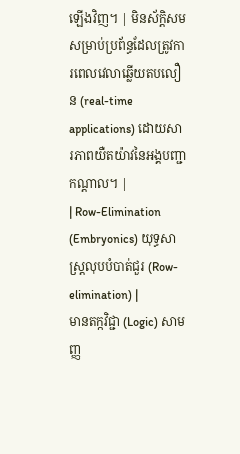ឡើងវិញ។ | មិនស័ក្តិសមសម្រាប់ប្រព័ន្ធដែលត្រូវការពេលវេលាឆ្លើយតបលឿន (real-time applications) ដោយសារភាពយឺតយ៉ាវនៃអង្គបញ្ជាកណ្តាល។ |
| Row-Elimination (Embryonics) យុទ្ធសាស្ត្រលុបបំបាត់ជួរ (Row-elimination) |
មានតក្កវិជ្ជា (Logic) សាមញ្ញ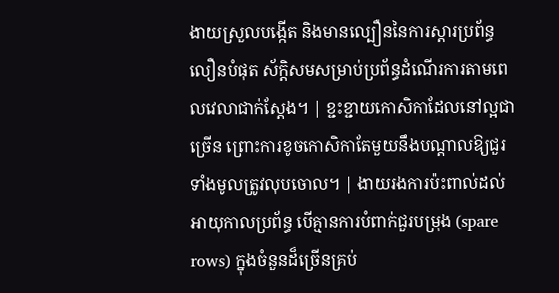ងាយស្រួលបង្កើត និងមានល្បឿននៃការស្តារប្រព័ន្ធលឿនបំផុត ស័ក្តិសមសម្រាប់ប្រព័ន្ធដំណើរការតាមពេលវេលាជាក់ស្តែង។ | ខ្ជះខ្ជាយកោសិកាដែលនៅល្អជាច្រើន ព្រោះការខូចកោសិកាតែមួយនឹងបណ្តាលឱ្យជួរទាំងមូលត្រូវលុបចោល។ | ងាយរងការប៉ះពាល់ដល់អាយុកាលប្រព័ន្ធ បើគ្មានការបំពាក់ជួរបម្រុង (spare rows) ក្នុងចំនួនដ៏ច្រើនគ្រប់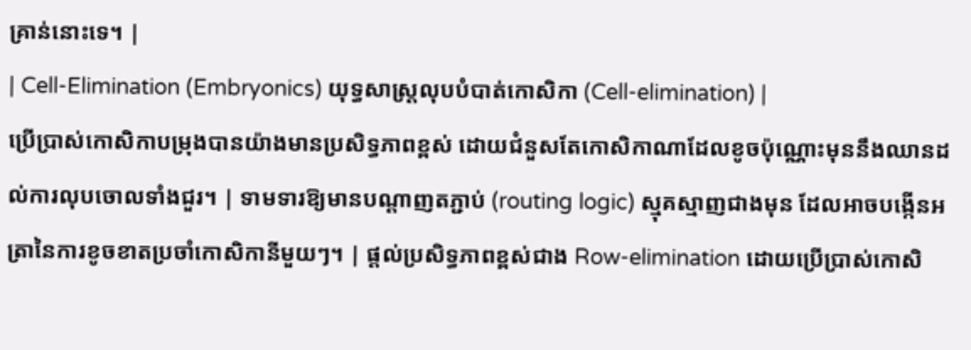គ្រាន់នោះទេ។ |
| Cell-Elimination (Embryonics) យុទ្ធសាស្ត្រលុបបំបាត់កោសិកា (Cell-elimination) |
ប្រើប្រាស់កោសិកាបម្រុងបានយ៉ាងមានប្រសិទ្ធភាពខ្ពស់ ដោយជំនួសតែកោសិកាណាដែលខូចប៉ុណ្ណោះមុននឹងឈានដល់ការលុបចោលទាំងជួរ។ | ទាមទារឱ្យមានបណ្តាញតភ្ជាប់ (routing logic) ស្មុគស្មាញជាងមុន ដែលអាចបង្កើនអត្រានៃការខូចខាតប្រចាំកោសិកានីមួយៗ។ | ផ្តល់ប្រសិទ្ធភាពខ្ពស់ជាង Row-elimination ដោយប្រើប្រាស់កោសិ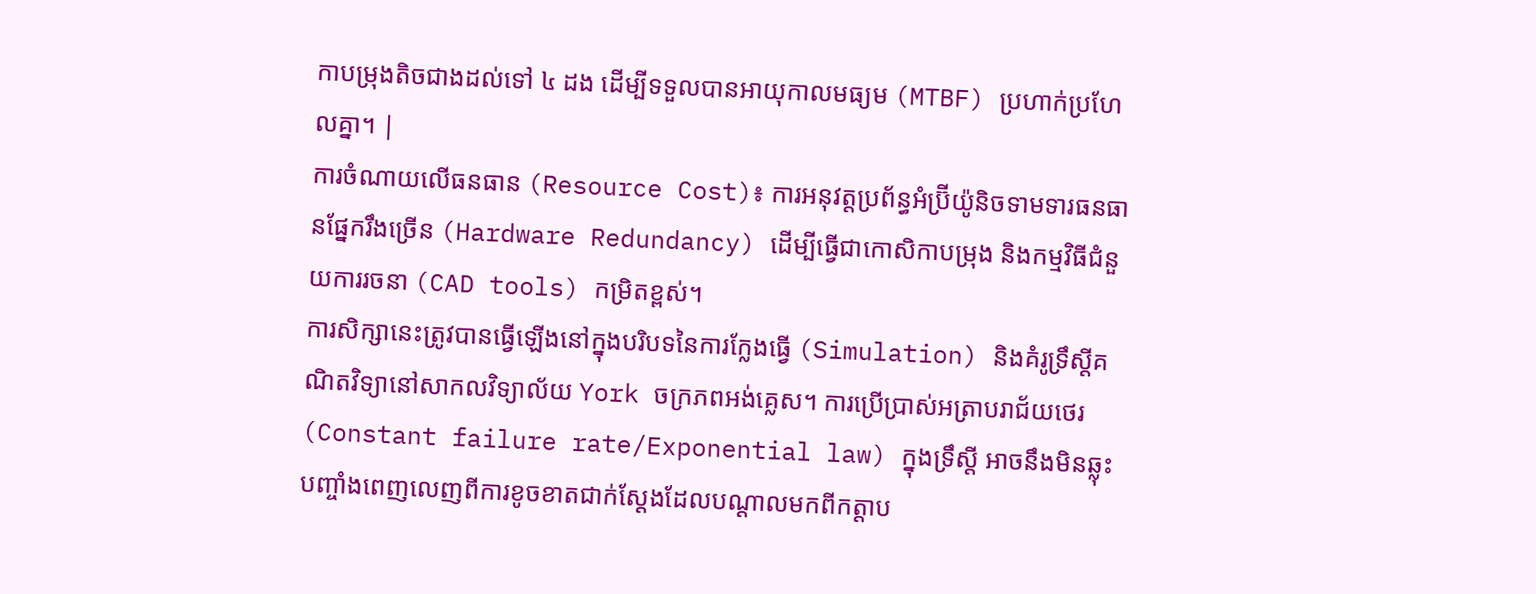កាបម្រុងតិចជាងដល់ទៅ ៤ ដង ដើម្បីទទួលបានអាយុកាលមធ្យម (MTBF) ប្រហាក់ប្រហែលគ្នា។ |
ការចំណាយលើធនធាន (Resource Cost)៖ ការអនុវត្តប្រព័ន្ធអំប្រ៊ីយ៉ូនិចទាមទារធនធានផ្នែករឹងច្រើន (Hardware Redundancy) ដើម្បីធ្វើជាកោសិកាបម្រុង និងកម្មវិធីជំនួយការរចនា (CAD tools) កម្រិតខ្ពស់។
ការសិក្សានេះត្រូវបានធ្វើឡើងនៅក្នុងបរិបទនៃការក្លែងធ្វើ (Simulation) និងគំរូទ្រឹស្តីគណិតវិទ្យានៅសាកលវិទ្យាល័យ York ចក្រភពអង់គ្លេស។ ការប្រើប្រាស់អត្រាបរាជ័យថេរ (Constant failure rate/Exponential law) ក្នុងទ្រឹស្តី អាចនឹងមិនឆ្លុះបញ្ចាំងពេញលេញពីការខូចខាតជាក់ស្តែងដែលបណ្តាលមកពីកត្តាប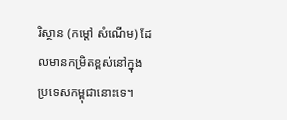រិស្ថាន (កម្តៅ សំណើម) ដែលមានកម្រិតខ្ពស់នៅក្នុងប្រទេសកម្ពុជានោះទេ។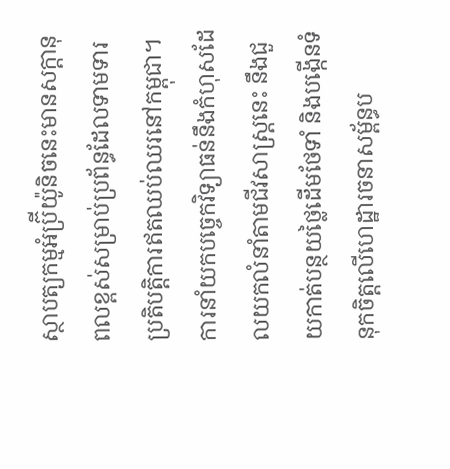ស្ថាបត្យកម្មអំប្រ៊ីយ៉ូនិចនេះមានសក្តានុពលខ្ពស់សម្រាប់ប្រព័ន្ធដែលទាមទារប្រតិបត្តិការឥតឈប់ឈរនៅកម្ពុជា។
ការនាំយកបច្ចេកវិទ្យាធន់នឹងកំហុសដែលយកលំនាំតាមជីវសាស្ត្រនេះ នឹងជួយកាត់បន្ថយថ្លៃដើមថែទាំ និងបង្កើនទំនុកចិត្តលើហេដ្ឋារចនាសម្ព័ន្ធប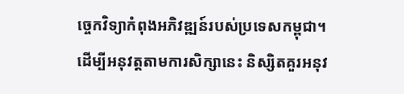ច្ចេកវិទ្យាកំពុងអភិវឌ្ឍន៍របស់ប្រទេសកម្ពុជា។
ដើម្បីអនុវត្តតាមការសិក្សានេះ និស្សិតគួរអនុវ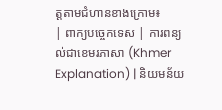ត្តតាមជំហានខាងក្រោម៖
| ពាក្យបច្ចេកទេស | ការពន្យល់ជាខេមរភាសា (Khmer Explanation) | និយមន័យ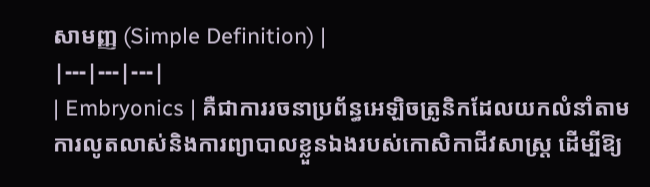សាមញ្ញ (Simple Definition) |
|---|---|---|
| Embryonics | គឺជាការរចនាប្រព័ន្ធអេឡិចត្រូនិកដែលយកលំនាំតាមការលូតលាស់និងការព្យាបាលខ្លួនឯងរបស់កោសិកាជីវសាស្ត្រ ដើម្បីឱ្យ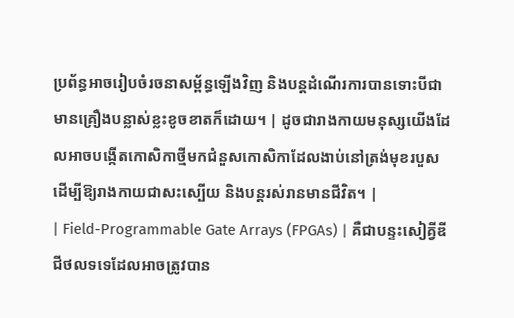ប្រព័ន្ធអាចរៀបចំរចនាសម្ព័ន្ធឡើងវិញ និងបន្តដំណើរការបានទោះបីជាមានគ្រឿងបន្លាស់ខ្លះខូចខាតក៏ដោយ។ | ដូចជារាងកាយមនុស្សយើងដែលអាចបង្កើតកោសិកាថ្មីមកជំនួសកោសិកាដែលងាប់នៅត្រង់មុខរបួស ដើម្បីឱ្យរាងកាយជាសះស្បើយ និងបន្តរស់រានមានជីវិត។ |
| Field-Programmable Gate Arrays (FPGAs) | គឺជាបន្ទះសៀគ្វីឌីជីថលទទេដែលអាចត្រូវបាន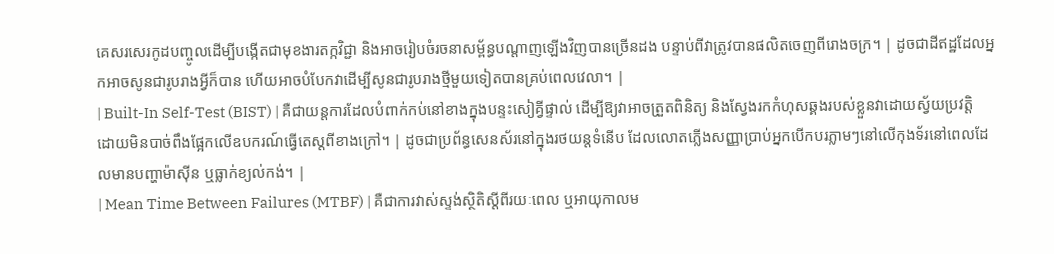គេសរសេរកូដបញ្ចូលដើម្បីបង្កើតជាមុខងារតក្កវិជ្ជា និងអាចរៀបចំរចនាសម្ព័ន្ធបណ្តាញឡើងវិញបានច្រើនដង បន្ទាប់ពីវាត្រូវបានផលិតចេញពីរោងចក្រ។ | ដូចជាដីឥដ្ឋដែលអ្នកអាចសូនជារូបរាងអ្វីក៏បាន ហើយអាចបំបែកវាដើម្បីសូនជារូបរាងថ្មីមួយទៀតបានគ្រប់ពេលវេលា។ |
| Built-In Self-Test (BIST) | គឺជាយន្តការដែលបំពាក់កប់នៅខាងក្នុងបន្ទះសៀគ្វីផ្ទាល់ ដើម្បីឱ្យវាអាចត្រួតពិនិត្យ និងស្វែងរកកំហុសឆ្គងរបស់ខ្លួនវាដោយស្វ័យប្រវត្តិ ដោយមិនបាច់ពឹងផ្អែកលើឧបករណ៍ធ្វើតេស្តពីខាងក្រៅ។ | ដូចជាប្រព័ន្ធសេនស័រនៅក្នុងរថយន្តទំនើប ដែលលោតភ្លើងសញ្ញាប្រាប់អ្នកបើកបរភ្លាមៗនៅលើកុងទ័រនៅពេលដែលមានបញ្ហាម៉ាស៊ីន ឬធ្លាក់ខ្យល់កង់។ |
| Mean Time Between Failures (MTBF) | គឺជាការវាស់ស្ទង់ស្ថិតិស្តីពីរយៈពេល ឬអាយុកាលម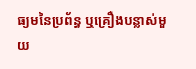ធ្យមនៃប្រព័ន្ធ ឬគ្រឿងបន្លាស់មួយ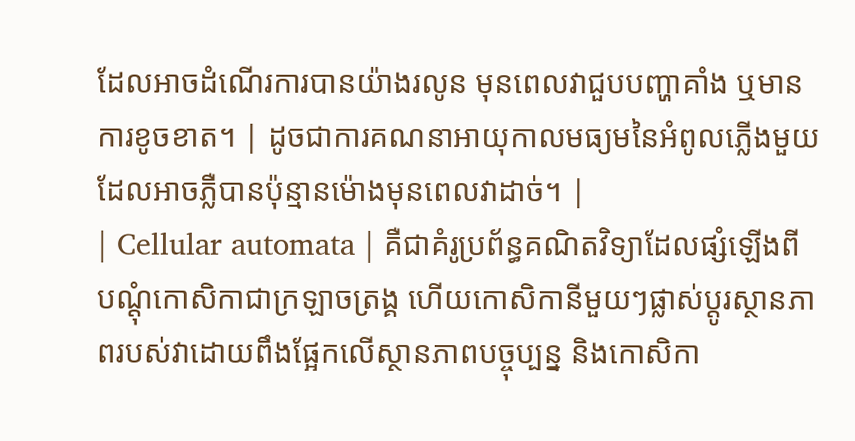ដែលអាចដំណើរការបានយ៉ាងរលូន មុនពេលវាជួបបញ្ហាគាំង ឬមានការខូចខាត។ | ដូចជាការគណនាអាយុកាលមធ្យមនៃអំពូលភ្លើងមួយ ដែលអាចភ្លឺបានប៉ុន្មានម៉ោងមុនពេលវាដាច់។ |
| Cellular automata | គឺជាគំរូប្រព័ន្ធគណិតវិទ្យាដែលផ្សំឡើងពីបណ្តុំកោសិកាជាក្រឡាចត្រង្គ ហើយកោសិកានីមួយៗផ្លាស់ប្តូរស្ថានភាពរបស់វាដោយពឹងផ្អែកលើស្ថានភាពបច្ចុប្បន្ន និងកោសិកា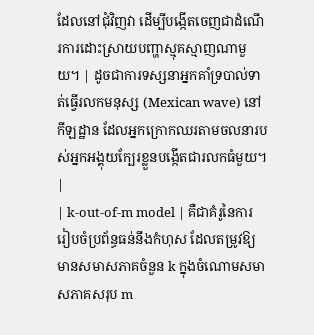ដែលនៅជុំវិញវា ដើម្បីបង្កើតចេញជាដំណើរការដោះស្រាយបញ្ហាស្មុគស្មាញណាមួយ។ | ដូចជាការទស្សនាអ្នកគាំទ្របាល់ទាត់ធ្វើរលកមនុស្ស (Mexican wave) នៅកីឡដ្ឋាន ដែលអ្នកក្រោកឈរតាមចលនារបស់អ្នកអង្គុយក្បែរខ្លួនបង្កើតជារលកធំមួយ។ |
| k-out-of-m model | គឺជាគំរូនៃការរៀបចំប្រព័ន្ធធន់នឹងកំហុស ដែលតម្រូវឱ្យមានសមាសភាគចំនួន k ក្នុងចំណោមសមាសភាគសរុប m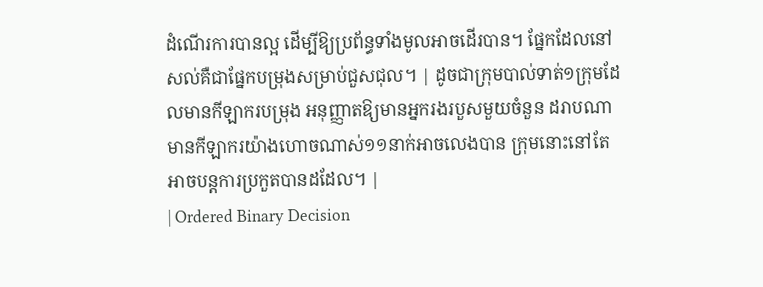ដំណើរការបានល្អ ដើម្បីឱ្យប្រព័ន្ធទាំងមូលអាចដើរបាន។ ផ្នែកដែលនៅសល់គឺជាផ្នែកបម្រុងសម្រាប់ជួសជុល។ | ដូចជាក្រុមបាល់ទាត់១ក្រុមដែលមានកីឡាករបម្រុង អនុញ្ញាតឱ្យមានអ្នករងរបួសមួយចំនួន ដរាបណាមានកីឡាករយ៉ាងហោចណាស់១១នាក់អាចលេងបាន ក្រុមនោះនៅតែអាចបន្តការប្រកួតបានដដែល។ |
| Ordered Binary Decision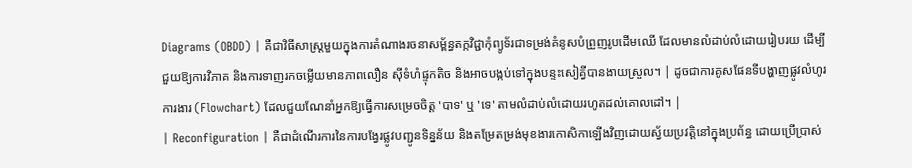Diagrams (OBDD) | គឺជាវិធីសាស្ត្រមួយក្នុងការតំណាងរចនាសម្ព័ន្ធតក្កវិជ្ជាកុំព្យូទ័រជាទម្រង់គំនូសបំព្រួញរូបដើមឈើ ដែលមានលំដាប់លំដោយរៀបរយ ដើម្បីជួយឱ្យការវិភាគ និងការទាញរកចម្លើយមានភាពលឿន ស៊ីទំហំផ្ទុកតិច និងអាចបង្កប់ទៅក្នុងបន្ទះសៀគ្វីបានងាយស្រួល។ | ដូចជាការគូសផែនទីបង្ហាញផ្លូវលំហូរការងារ (Flowchart) ដែលជួយណែនាំអ្នកឱ្យធ្វើការសម្រេចចិត្ត 'បាទ' ឬ 'ទេ' តាមលំដាប់លំដោយរហូតដល់គោលដៅ។ |
| Reconfiguration | គឺជាដំណើរការនៃការបង្វែរផ្លូវបញ្ជូនទិន្នន័យ និងតម្រែតម្រង់មុខងារកោសិកាឡើងវិញដោយស្វ័យប្រវត្តិនៅក្នុងប្រព័ន្ធ ដោយប្រើប្រាស់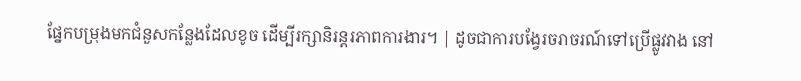ផ្នែកបម្រុងមកជំនួសកន្លែងដែលខូច ដើម្បីរក្សានិរន្តរភាពការងារ។ | ដូចជាការបង្វែរចរាចរណ៍ទៅប្រើផ្លូវវាង នៅ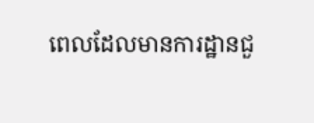ពេលដែលមានការដ្ឋានជួ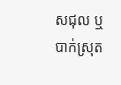សជុល ឬបាក់ស្រុត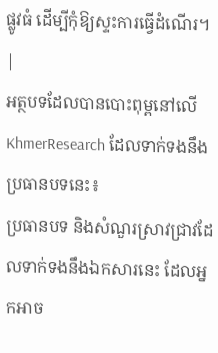ផ្លូវធំ ដើម្បីកុំឱ្យស្ទះការធ្វើដំណើរ។ |
អត្ថបទដែលបានបោះពុម្ពនៅលើ KhmerResearch ដែលទាក់ទងនឹងប្រធានបទនេះ៖
ប្រធានបទ និងសំណួរស្រាវជ្រាវដែលទាក់ទងនឹងឯកសារនេះ ដែលអ្នកអាច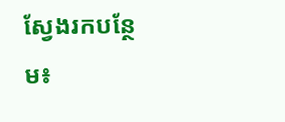ស្វែងរកបន្ថែម៖